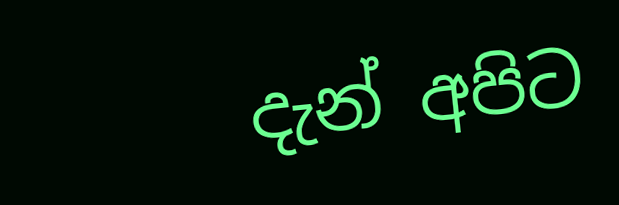දැන් අපිට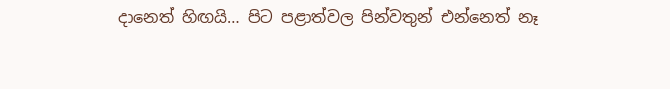දානෙත් හිඟයි… පිට පළාත්වල පින්වතුන් එන්නෙත් නෑ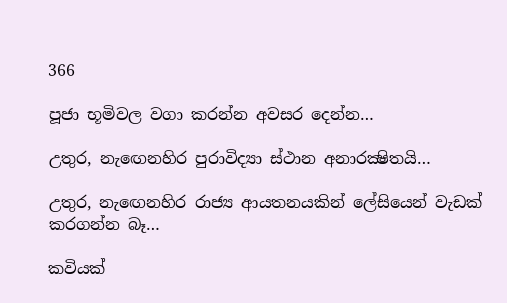366

පූජා භූමිවල වගා කරන්න අවසර දෙන්න…

උතුර, නැඟෙනහිර පුරාවිද්‍යා ස්ථාන අනාරක්‍ෂිතයි…

උතුර, නැඟෙනහිර රාජ්‍ය ආයතනයකින් ලේසියෙන් වැඩක් කරගන්න බෑ…

කවියක්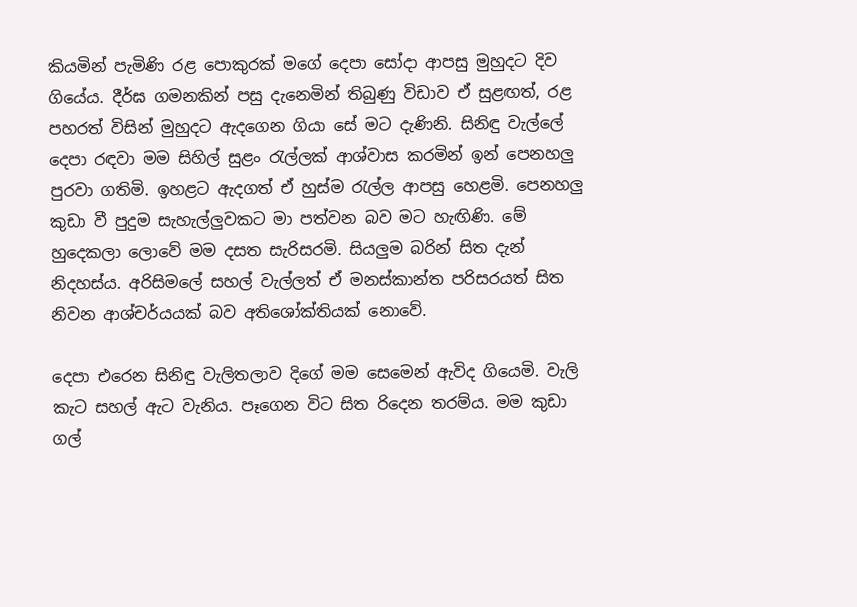කියමින් පැමිණි රළ පොකුරක් මගේ දෙපා සෝදා ආපසු මුහුදට දිව ගියේය. දීර්ඝ ගමනකින් පසු දැනෙමින් තිබුණු විඩාව ඒ සුළඟත්, රළ පහරත් විසින් මුහුදට ඇදගෙන ගියා සේ මට දැණිනි. සිනිඳු වැල්ලේ දෙපා රඳවා මම සිහිල් සුළං රැල්ලක් ආශ්වාස කරමින් ඉන් පෙනහලු පුරවා ගතිමි. ඉහළට ඇදගත් ඒ හුස්ම රැල්ල ආපසු හෙළමි. පෙනහලු කුඩා වී පුදුම සැහැල්ලුවකට මා පත්වන බව මට හැඟිණි. මේ හුදෙකලා ලොවේ මම දසත සැරිසරමි. සියලුම බරින් සිත දැන් නිදහස්ය. අරිසිමලේ සහල් වැල්ලත් ඒ මනස්කාන්ත පරිසරයත් සිත නිවන ආශ්චර්යයක් බව අතිශෝක්තියක් නොවේ.

දෙපා එරෙන සිනිඳු වැලිතලාව දිගේ මම සෙමෙන් ඇවිද ගියෙමි. වැලි කැට සහල් ඇට වැනිය. පෑගෙන විට සිත රිදෙන තරම්ය. මම කුඩා ගල්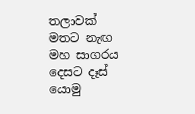තලාවක් මතට නැඟ මහ සාගරය දෙසට දෑස් යොමු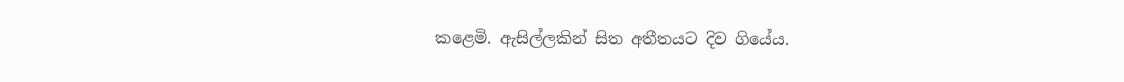කළෙමි. ඇසිල්ලකින් සිත අතීතයට දිව ගියේය.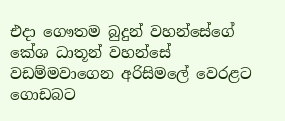එදා ගෞතම බුදුන් වහන්සේගේ කේශ ධාතූන් වහන්සේ වඩම්මවාගෙන අරිසිමලේ වෙරළට ගොඩබට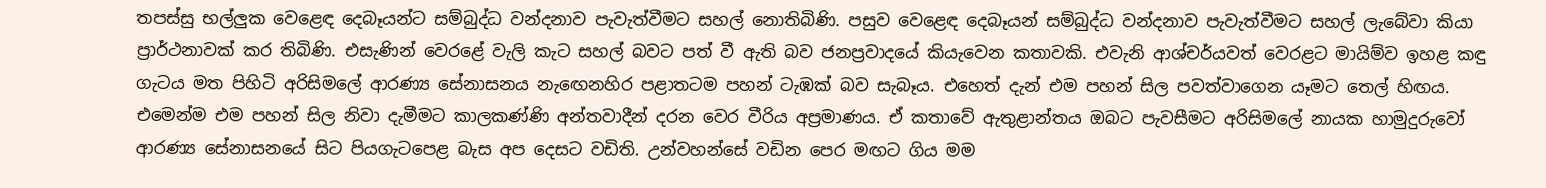තපස්සු භල්ලුක වෙළෙඳ දෙබෑයන්ට සම්බුද්ධ වන්දනාව පැවැත්වීමට සහල් නොතිබිණි. පසුව වෙළෙඳ දෙබෑයන් සම්බුද්ධ වන්දනාව පැවැත්වීමට සහල් ලැබේවා කියා ප්‍රාර්ථනාවක් කර තිබිණි. එසැණින් වෙරළේ වැලි කැට සහල් බවට පත් වී ඇති බව ජනප්‍රවාදයේ කියැවෙන කතාවකි. එවැනි ආශ්චර්යවත් වෙරළට මායිම්ව ඉහළ කඳු ගැටය මත පිහිටි අරිසිමලේ ආරණ්‍ය සේනාසනය නැඟෙනහිර පළාතටම පහන් ටැඹක් බව සැබෑය. එහෙත් දැන් එම පහන් සිල පවත්වාගෙන යෑමට තෙල් හිඟය. එමෙන්ම එම පහන් සිල නිවා දැමීමට කාලකණ්ණි අන්තවාදීන් දරන වෙර වීරිය අප්‍රමාණය. ඒ කතාවේ ඇතුළාන්තය ඔබට පැවසීමට අරිසිමලේ නායක හාමුදුරුවෝ ආරණ්‍ය සේනාසනයේ සිට පියගැටපෙළ බැස අප දෙසට වඩිති. උන්වහන්සේ වඩින පෙර මඟට ගිය මම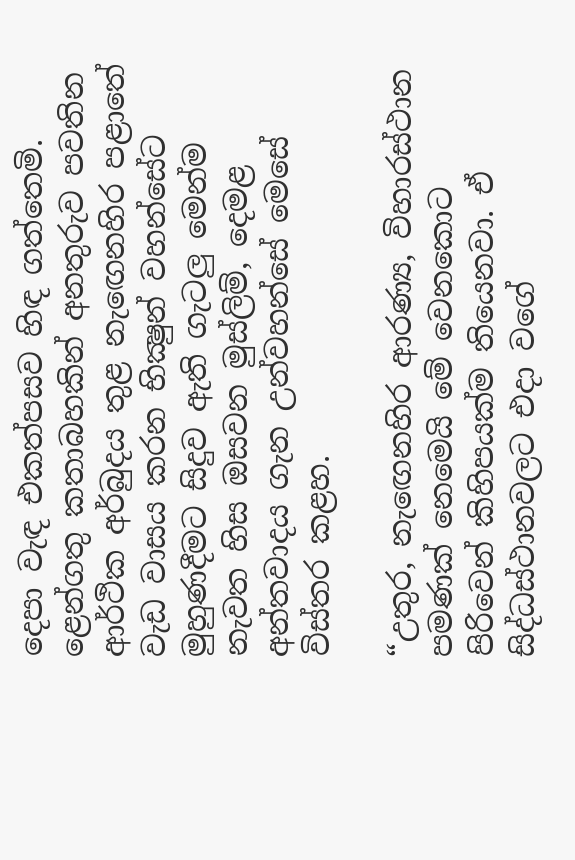දෙපා වැඳ එකත්පසව හිඳ ගත්තෙමි. ළෙන්ගතු කතාබහකින් අනතුරුව පවතින ආර්ථික අර්බුදය තුළ නැඟෙනහිර පළාතේ වැඩ වාසය කරන භික්‍ෂුන් වහන්සේට මුහුණදීමට සිදුව ඇති ගැටලු මෙන්ම නැවත හිස ඔසවන මුස්ලිම්, දෙමළ අන්තවාදය ගැන උන්වහන්සේ මෙසේ විස්තර කළහ.

“උතුර, නැඟෙනහිර ආරණ්‍ය, විහාරස්ථාන පමණක් නෙමෙයි මේ වෙනකොට පිරිවෙන් කිහිපයක්ම තියෙනවා. ඒ සිද්ධස්ථානවලට එදා වගේ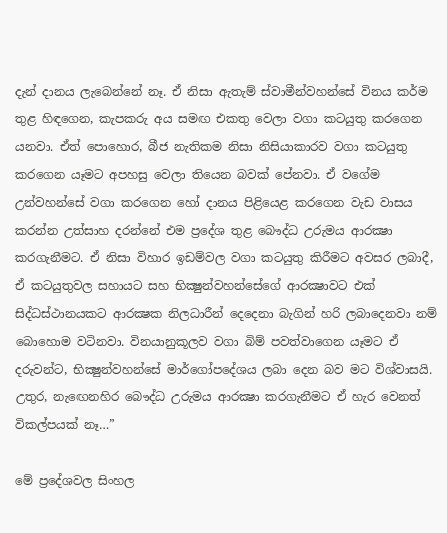දැන් දානය ලැබෙන්නේ නෑ. ඒ නිසා ඇතැම් ස්වාමීන්වහන්සේ විනය කර්ම තුළ හිඳගෙන, කැපකරු අය සමඟ එකතු වෙලා වගා කටයුතු කරගෙන යනවා. ඒත් පොහොර, බීජ නැතිකම නිසා නිසියාකාරව වගා කටයුතු කරගෙන යෑමට අපහසු වෙලා තියෙන බවක් පේනවා. ඒ වගේම උන්වහන්සේ වගා කරගෙන හෝ දානය පිළියෙළ කරගෙන වැඩ වාසය කරන්න උත්සාහ දරන්නේ එම ප්‍රදේශ තුළ බෞද්ධ උරුමය ආරක්‍ෂා කරගැනීමට. ඒ නිසා විහාර ඉඩම්වල වගා කටයුතු කිරීමට අවසර ලබාදී, ඒ කටයුතුවල සහායට සහ භික්‍ෂුන්වහන්සේගේ ආරක්‍ෂාවට එක් සිද්ධස්ථානයකට ආරක්‍ෂක නිලධාරීන් දෙදෙනා බැගින් හරි ලබාදෙනවා නම් බොහොම වටිනවා. විනයානුකූලව වගා බිම් පවත්වාගෙන යෑමට ඒ දරුවන්ට, භික්‍ෂුන්වහන්සේ මාර්ගෝපදේශය ලබා දෙන බව මට විශ්වාසයි. උතුර, නැඟෙනහිර බෞද්ධ උරුමය ආරක්‍ෂා කරගැනීමට ඒ හැර වෙනත් විකල්පයක් නෑ…”

මේ ප්‍රදේශවල සිංහල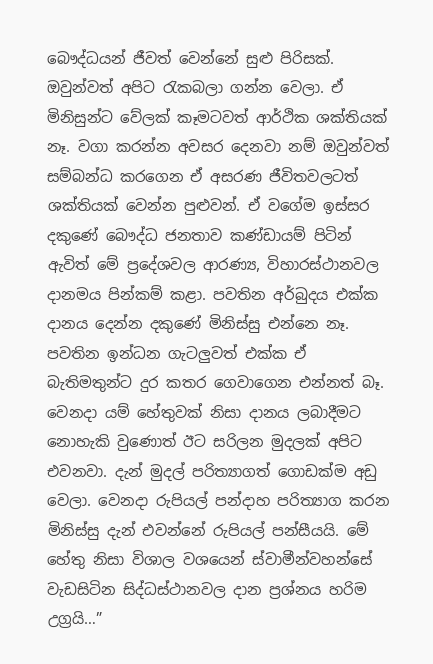බෞද්ධයන් ජීවත් වෙන්නේ සුළු පිරිසක්. ඔවුන්වත් අපිට රැකබලා ගන්න වෙලා. ඒ මිනිසුන්ට වේලක් කෑමටවත් ආර්ථික ශක්තියක් නෑ. වගා කරන්න අවසර දෙනවා නම් ඔවුන්වත් සම්බන්ධ කරගෙන ඒ අසරණ ජීවිතවලටත් ශක්තියක් වෙන්න පුළුවන්. ඒ වගේම ඉස්සර දකුණේ බෞද්ධ ජනතාව කණ්ඩායම් පිටින් ඇවිත් මේ ප්‍රදේශවල ආරණ්‍ය, විහාරස්ථානවල දානමය පින්කම් කළා. පවතින අර්බුදය එක්ක දානය දෙන්න දකුණේ මිනිස්සු එන්නෙ නෑ. පවතින ඉන්ධන ගැටලුවත් එක්ක ඒ බැතිමතුන්ට දුර කතර ගෙවාගෙන එන්නත් බෑ. වෙනදා යම් හේතුවක් නිසා දානය ලබාදීමට නොහැකි වුණොත් ඊට සරිලන මුදලක් අපිට එවනවා. දැන් මුදල් පරිත්‍යාගත් ගොඩක්ම අඩු වෙලා. වෙනදා රුපියල් පන්දාහ පරිත්‍යාග කරන මිනිස්සු දැන් එවන්නේ රුපියල් පන්සීයයි. මේ හේතු නිසා විශාල වශයෙන් ස්වාමීන්වහන්සේ වැඩසිටින සිද්ධස්ථානවල දාන ප්‍රශ්නය හරිම උග්‍රයි…”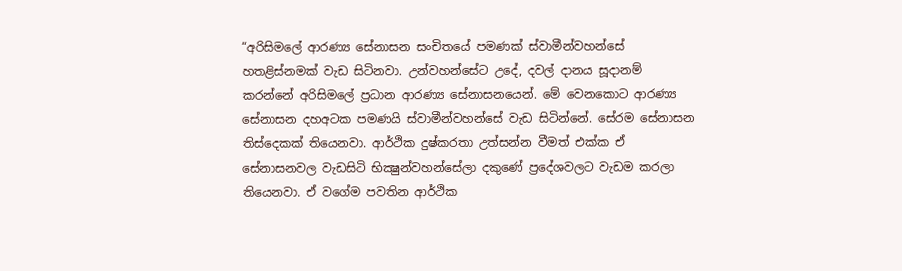“අරිසිමලේ ආරණ්‍ය සේනාසන සංචිතයේ පමණක් ස්වාමීන්වහන්සේ හතළිස්නමක් වැඩ සිටිනවා. උන්වහන්සේට උදේ, දවල් දානය සූදානම් කරන්නේ අරිසිමලේ ප්‍රධාන ආරණ්‍ය සේනාසනයෙන්. මේ වෙනකොට ආරණ්‍ය සේනාසන දහඅටක පමණයි ස්වාමීන්වහන්සේ වැඩ සිටින්නේ. සේරම සේනාසන තිස්දෙකක් තියෙනවා. ආර්ථික දුෂ්කරතා උත්සන්න වීමත් එක්ක ඒ සේනාසනවල වැඩසිටි භික්‍ෂුන්වහන්සේලා දකුණේ ප්‍රදේශවලට වැඩම කරලා තියෙනවා. ඒ වගේම පවතින ආර්ථික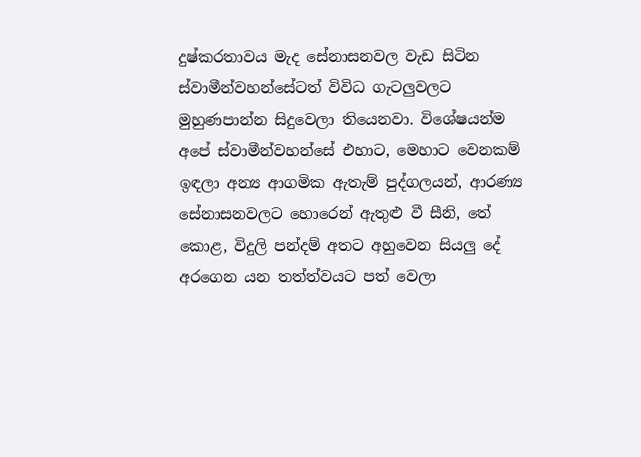දුෂ්කරතාවය මැද සේනාසනවල වැඩ සිටින ස්වාමීන්වහන්සේටත් විවිධ ගැටලුවලට මුහුණපාන්න සිදුවෙලා තියෙනවා. විශේෂයන්ම අපේ ස්වාමීන්වහන්සේ එහාට, මෙහාට වෙනකම් ඉඳලා අන්‍ය ආගමික ඇතැම් පුද්ගලයන්, ආරණ්‍ය සේනාසනවලට හොරෙන් ඇතුළු වී සීනි, තේ කොළ, විදුලි පන්දම් අතට අහුවෙන සියලු දේ අරගෙන යන තත්ත්වයට පත් වෙලා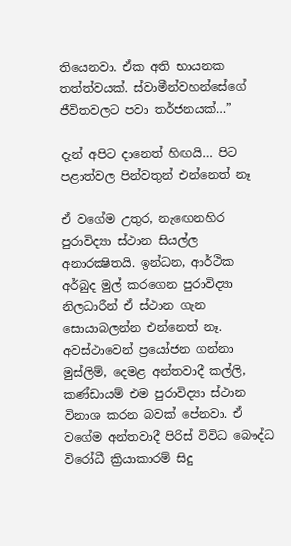තියෙනවා. ඒක අති භායනක තත්ත්වයක්. ස්වාමීන්වහන්සේගේ ජීවිතවලට පවා තර්ජනයක්…”

දැන් අපිට දානෙත් හිඟයි… පිට පළාත්වල පින්වතුන් එන්නෙත් නෑ

ඒ වගේම උතුර, නැඟෙනහිර පුරාවිද්‍යා ස්ථාන සියල්ල අනාරක්‍ෂිතයි. ඉන්ධන, ආර්ථික අර්බුද මුල් කරගෙන පුරාවිද්‍යා නිලධාරීන් ඒ ස්ථාන ගැන සොයාබලන්න එන්නෙත් නෑ. අවස්ථාවෙන් ප්‍රයෝජන ගන්නා මුස්ලිම්, දෙමළ අන්තවාදී කල්ලි, කණ්ඩායම් එම පුරාවිද්‍යා ස්ථාන විනාශ කරන බවක් පේනවා. ඒ වගේම අන්තවාදී පිරිස් විවිධ බෞද්ධ විරෝධී ක්‍රියාකාරම් සිදු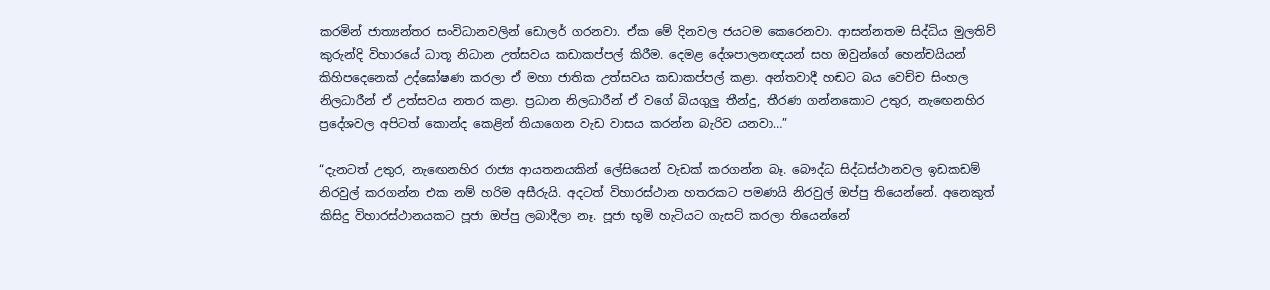කරමින් ජාත්‍යන්තර සංවිධානවලින් ඩොලර් ගරනවා. ඒක මේ දිනවල ජයටම කෙරෙනවා. ආසන්නතම සිද්ධිය මුලතිව් කුරුන්දි විහාරයේ ධාතූ නිධාන උත්සවය කඩාකප්පල් කිරීම. දෙමළ දේශපාලනඥයන් සහ ඔවුන්ගේ හෙන්චයියන් කිහිපදෙනෙක් උද්ඝෝෂණ කරලා ඒ මහා ජාතික උත්සවය කඩාකප්පල් කළා. අන්තවාදී හඬට බය වෙච්ච සිංහල නිලධාරීන් ඒ උත්සවය නතර කළා. ප්‍රධාන නිලධාරීන් ඒ වගේ බියගුලු තීන්දු, තීරණ ගන්නකොට උතුර, නැඟෙනහිර ප්‍රදේශවල අපිටත් කොන්ද කෙළින් තියාගෙන වැඩ වාසය කරන්න බැරිව යනවා…”

“දැනටත් උතුර, නැඟෙනහිර රාජ්‍ය ආයතනයකින් ලේසියෙන් වැඩක් කරගන්න බෑ. බෞද්ධ සිද්ධස්ථානවල ඉඩකඩම් නිරවුල් කරගන්න එක නම් හරිම අසීරුයි. අදටත් විහාරස්ථාන හතරකට පමණයි නිරවුල් ඔප්පු තියෙන්නේ. අනෙකුත් කිසිදු විහාරස්ථානයකට පූජා ඔප්පු ලබාදීලා නෑ. පූජා භූමි හැටියට ගැසට් කරලා තියෙන්නේ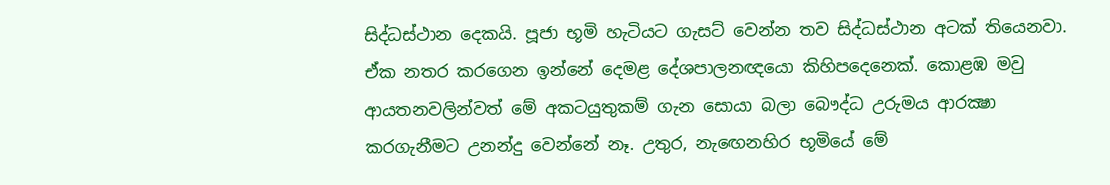සිද්ධස්ථාන දෙකයි. පූජා භූමි හැටියට ගැසට් වෙන්න තව සිද්ධස්ථාන අටක් තියෙනවා. ඒක නතර කරගෙන ඉන්නේ දෙමළ දේශපාලනඥයො කිහිපදෙනෙක්. කොළඹ මවු ආයතනවලින්වත් මේ අකටයුතුකම් ගැන සොයා බලා බෞද්ධ උරුමය ආරක්‍ෂා කරගැනීමට උනන්දු වෙන්නේ නෑ. උතුර, නැඟෙනහිර භූමියේ මේ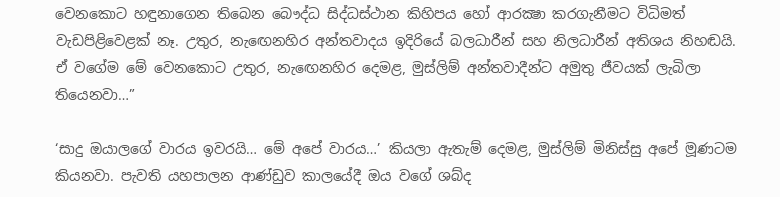වෙනකොට හඳුනාගෙන තිබෙන බෞද්ධ සිද්ධස්ථාන කිහිපය හෝ ආරක්‍ෂා කරගැනීමට විධිමත් වැඩපිළිවෙළක් නෑ. උතුර, නැඟෙනහිර අන්තවාදය ඉදිරියේ බලධාරීන් සහ නිලධාරීන් අතිශය නිහඬයි. ඒ වගේම මේ වෙනකොට උතුර, නැඟෙනහිර දෙමළ, මුස්ලිම් අන්තවාදීන්ට අමුතු ජීවයක් ලැබිලා තියෙනවා…”

‘සාදු ඔයාලගේ වාරය ඉවරයි… මේ අපේ වාරය…’ කියලා ඇතැම් දෙමළ, මුස්ලිම් මිනිස්සු අපේ මූණටම කියනවා. පැවති යහපාලන ආණ්ඩුව කාලයේදී ඔය වගේ ශබ්ද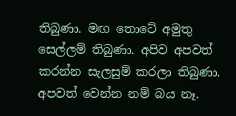තිබුණා. මඟ තොටේ අමුතු සෙල්ලම් තිබුණා. අපිව අපවත් කරන්න සැලසුම් කරලා තිබුණා. අපවත් වෙන්න නම් බය නෑ.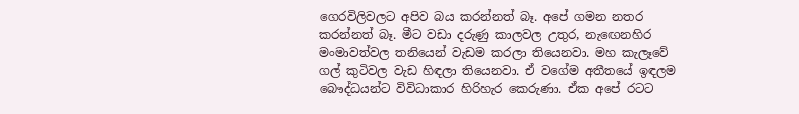ගෙරවිලිවලට අපිව බය කරන්නත් බෑ. අපේ ගමන නතර කරන්නත් බෑ. මීට වඩා දරුණු කාලවල උතුර, නැඟෙනහිර මංමාවත්වල තනියෙන් වැඩම කරලා තියෙනවා. මහ කැලෑවේ ගල් කුටිවල වැඩ හිඳලා තියෙනවා. ඒ වගේම අතීතයේ ඉඳලම බෞද්ධයන්ට විවිධාකාර හිරිහැර කෙරුණා. ඒක අපේ රටට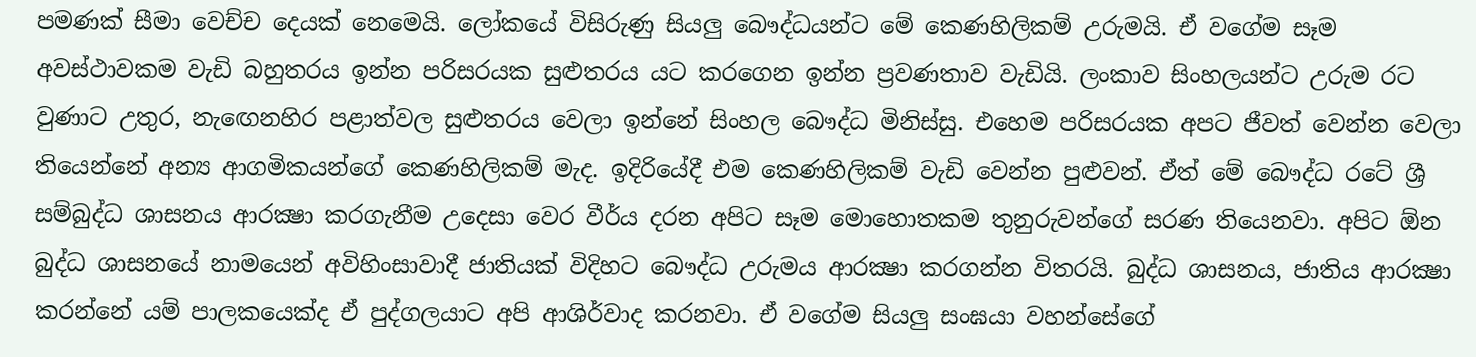පමණක් සීමා වෙච්ච දෙයක් නෙමෙයි. ලෝකයේ විසිරුණු සියලු බෞද්ධයන්ට මේ කෙණහිලිකම් උරුමයි. ඒ වගේම සෑම අවස්ථාවකම වැඩි බහුතරය ඉන්න පරිසරයක සුළුතරය යට කරගෙන ඉන්න ප්‍රවණතාව වැඩියි. ලංකාව සිංහලයන්ට උරුම රට වුණාට උතුර, නැඟෙනහිර පළාත්වල සුළුතරය වෙලා ඉන්නේ සිංහල බෞද්ධ මිනිස්සු. එහෙම පරිසරයක අපට ජීවත් වෙන්න වෙලා තියෙන්නේ අන්‍ය ආගමිකයන්ගේ කෙණහිලිකම් මැද. ඉදිරියේදී එම කෙණහිලිකම් වැඩි වෙන්න පුළුවන්. ඒත් මේ බෞද්ධ රටේ ශ්‍රී සම්බුද්ධ ශාසනය ආරක්‍ෂා කරගැනීම උදෙසා වෙර වීර්ය දරන අපිට සෑම මොහොතකම තුනුරුවන්ගේ සරණ තියෙනවා. අපිට ඕන බුද්ධ ශාසනයේ නාමයෙන් අවිහිංසාවාදී ජාතියක් විදිහට බෞද්ධ උරුමය ආරක්‍ෂා කරගන්න විතරයි. බුද්ධ ශාසනය, ජාතිය ආරක්‍ෂා කරන්නේ යම් පාලකයෙක්ද ඒ පුද්ගලයාට අපි ආශිර්වාද කරනවා. ඒ වගේම සියලු සංඝයා වහන්සේගේ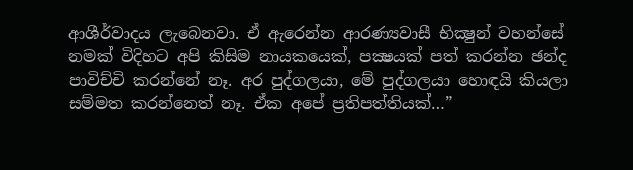ආශීර්වාදය ලැබෙනවා. ඒ ඇරෙන්න ආරණ්‍යවාසී භික්‍ෂුන් වහන්සේ නමක් විදිහට අපි කිසිම නායකයෙක්, පක්‍ෂයක් පත් කරන්න ඡන්ද පාවිච්චි කරන්නේ නෑ. අර පුද්ගලයා, මේ පුද්ගලයා හොඳයි කියලා සම්මත කරන්නෙත් නෑ. ඒක අපේ ප්‍රතිපත්තියක්…”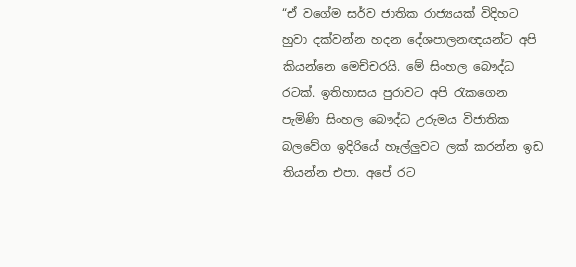“ඒ වගේම සර්ව ජාතික රාජ්‍යයක් විදිහට හුවා දක්වන්න හදන දේශපාලනඥයන්ට අපි කියන්නෙ මෙච්චරයි. මේ සිංහල බෞද්ධ රටක්. ඉතිහාසය පුරාවට අපි රැකගෙන පැමිණි සිංහල බෞද්ධ උරුමය විජාතික බලවේග ඉදිරියේ හෑල්ලුවට ලක් කරන්න ඉඩ තියන්න එපා. අපේ රට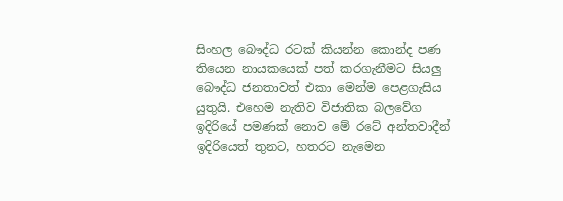සිංහල බෞද්ධ රටක් කියන්න කොන්ද පණ තියෙන නායකයෙක් පත් කරගැනීමට සියලු බෞද්ධ ජනතාවත් එකා මෙන්ම පෙළගැසිය යුතුයි. එහෙම නැතිව විජාතික බලවේග ඉදිරියේ පමණක් නොව මේ රටේ අන්තවාදීන් ඉදිරියෙත් තුනට, හතරට නැමෙන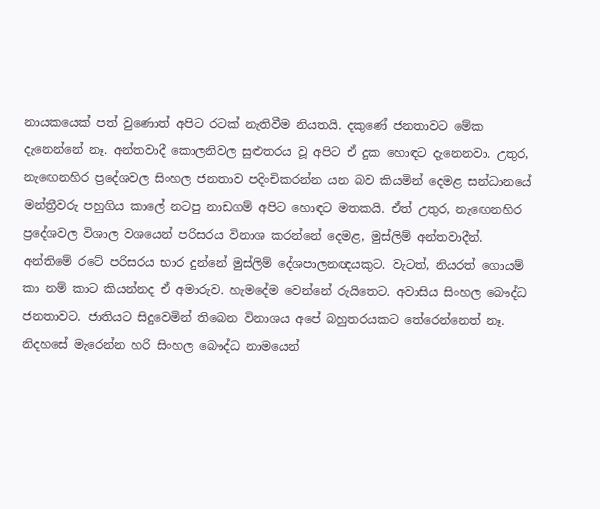නායකයෙක් පත් වුණොත් අපිට රටක් නැතිවීම නියතයි. දකුණේ ජනතාවට මේක දැනෙන්නේ නෑ. අන්තවාදී කොලනිවල සුළුතරය වූ අපිට ඒ දුක හොඳට දැනෙනවා. උතුර, නැඟෙනහිර ප්‍රදේශවල සිංහල ජනතාව පදිංචිකරන්න යන බව කියමින් දෙමළ සන්ධානයේ මන්ත්‍රීවරු පහුගිය කාලේ නටපු නාඩගම් අපිට හොඳට මතකයි. ඒත් උතුර, නැඟෙනහිර ප්‍රදේශවල විශාල වශයෙන් පරිසරය විනාශ කරන්නේ දෙමළ, මුස්ලිම් අන්තවාදීන්. අන්තිමේ රටේ පරිසරය භාර දුන්නේ මුස්ලිම් දේශපාලනඥයකුට. වැටත්, නියරත් ගොයම් කා නම් කාට කියන්නද ඒ අමාරුව. හැමදේම වෙන්නේ රුයිතෙට. අවාසිය සිංහල බෞද්ධ ජනතාවට. ජාතියට සිදුවෙමින් තිබෙන විනාශය අපේ බහුතරයකට තේරෙන්නෙත් නෑ. නිදහසේ මැරෙන්න හරි සිංහල බෞද්ධ නාමයෙන්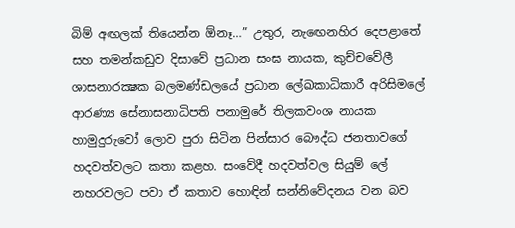බිම් අඟලක් තියෙන්න ඕනෑ…” උතුර, නැඟෙනහිර දෙපළාතේ සහ තමන්කඩුව දිසාවේ ප්‍රධාන සංඝ නායක, කුච්චවේලී ශාසනාරක්‍ෂක බලමණ්ඩලයේ ප්‍රධාන ලේඛකාධිකාරී අරිසිමලේ ආරණ්‍ය සේනාසනාධිපති පනාමුරේ තිලකවංශ නායක හාමුදුරුවෝ ලොව පුරා සිටින පින්සාර බෞද්ධ ජනතාවගේ හදවත්වලට කතා කළහ. සංවේදී හදවත්වල සියුම් ලේ නහරවලට පවා ඒ කතාව හොඳින් සන්නිවේදනය වන බව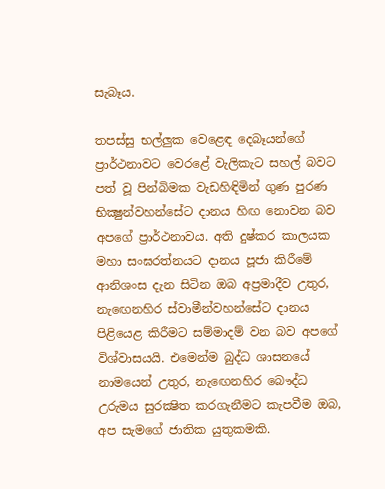සැබෑය.

තපස්සු භල්ලුක වෙළෙඳ දෙබෑයන්ගේ ප්‍රාර්ථනාවට වෙරළේ වැලිකැට සහල් බවට පත් වූ පින්බිමක වැඩහිඳිමින් ගුණ පුරණ භික්‍ෂුන්වහන්සේට දානය හිඟ නොවන බව අපගේ ප්‍රාර්ථනාවය. අති දුෂ්කර කාලයක මහා සංඝරත්නයට දානය පූජා කිරීමේ ආනිශංස දැන සිටින ඔබ අප්‍රමාදීව උතුර, නැඟෙනහිර ස්වාමීන්වහන්සේට දානය පිළියෙළ කිරීමට සම්මාදම් වන බව අපගේ විශ්වාසයයි. එමෙන්ම බුද්ධ ශාසනයේ නාමයෙන් උතුර, නැඟෙනහිර බෞද්ධ උරුමය සුරක්‍ෂිත කරගැනීමට කැපවීම ඔබ, අප සැමගේ ජාතික යුතුකමකි.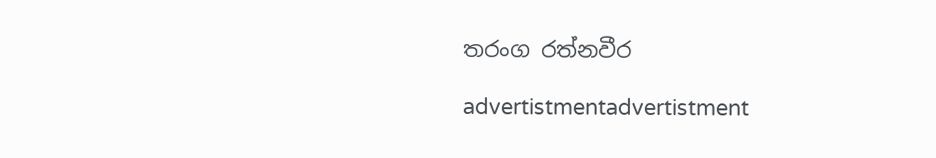තරංග රත්නවීර

advertistmentadvertistment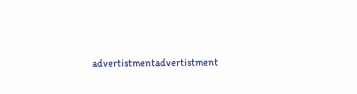advertistmentadvertistment